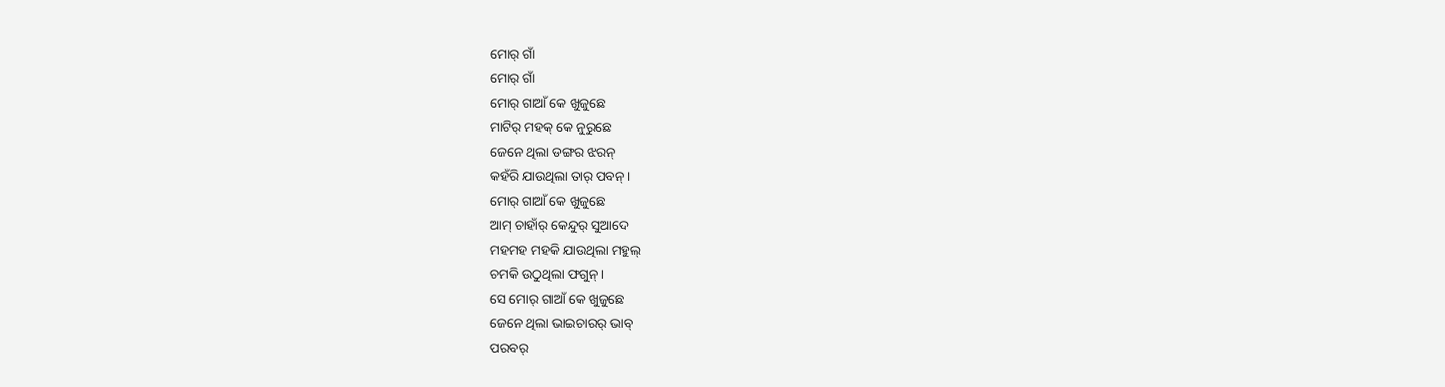ମୋର୍ ଗାଁ
ମୋର୍ ଗାଁ
ମୋର୍ ଗାଆଁ କେ ଖୁଜୁଛେ
ମାଟିର୍ ମହକ୍ କେ ନୁରୁଛେ
ଜେନେ ଥିଲା ଡଙ୍ଗର ଝରନ୍
କହଁରି ଯାଉଥିଲା ତାର୍ ପବନ୍ ।
ମୋର୍ ଗାଆଁ କେ ଖୁଜୁଛେ
ଆମ୍ ଚାହାଁର୍ କେନ୍ଦୁର୍ ସୁଆଦେ
ମହମହ ମହକି ଯାଉଥିଲା ମହୁଲ୍
ଚମକି ଉଠୁଥିଲା ଫଗୁନ୍ ।
ସେ ମୋର୍ ଗାଆଁ କେ ଖୁଜୁଛେ
ଜେନେ ଥିଲା ଭାଇଚାରର୍ ଭାବ୍
ପରବର୍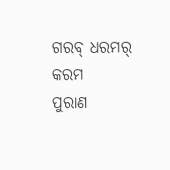ଗରବ୍ ଧରମର୍ କରମ
ପୁରାଣ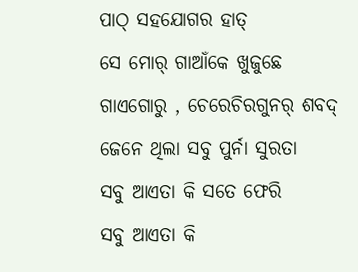ପାଠ୍ ସହଯୋଗର ହାତ୍
ସେ ମୋର୍ ଗାଆଁକେ ଖୁଜୁଛେ
ଗାଏଗୋରୁ , ଚେରେଚିରଗୁନର୍ ଶବଦ୍
ଜେନେ ଥିଲା ସବୁ ପୁର୍ନା ସୁରତା
ସବୁ ଆଏତା କି ସତେ ଫେରି
ସବୁ ଆଏତା କି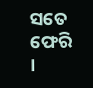ସତେ ଫେରି ।